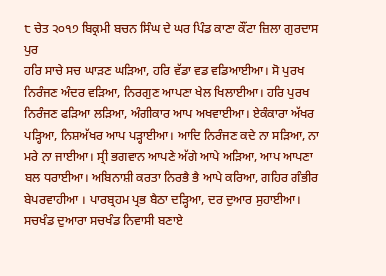੮ ਚੇਤ ੨੦੧੭ ਬਿਕ੍ਰਮੀ ਬਚਨ ਸਿੰਘ ਦੇ ਘਰ ਪਿੰਡ ਕਾਣਾ ਕੌਂਟਾ ਜ਼ਿਲਾ ਗੁਰਦਾਸ ਪੁਰ
ਹਰਿ ਸਾਚੇ ਸਚ ਘਾੜਣ ਘੜਿਆ, ਹਰਿ ਵੱਡਾ ਵਡ ਵਡਿਆਈਆ। ਸੋ ਪੁਰਖ ਨਿਰੰਜਣ ਅੰਦਰ ਵੜਿਆ, ਨਿਰਗੁਣ ਆਪਣਾ ਖੇਲ ਖਿਲਾਈਆ। ਹਰਿ ਪੁਰਖ ਨਿਰੰਜਣ ਫੜਿਆ ਲੜਿਆ, ਅੰਗੀਕਾਰ ਆਪ ਅਖਵਾਈਆ। ਏਕੰਕਾਰਾ ਅੱਖਰ ਪੜ੍ਹਿਆ, ਨਿਸ਼ਅੱਖਰ ਆਪ ਪੜ੍ਹਾਈਆ। ਆਦਿ ਨਿਰੰਜਣ ਕਦੇ ਨਾ ਸੜਿਆ, ਨਾ ਮਰੇ ਨਾ ਜਾਈਆ। ਸ੍ਰੀ ਭਗਵਾਨ ਆਪਣੇ ਅੱਗੇ ਆਪੇ ਅੜਿਆ, ਆਪ ਆਪਣਾ ਬਲ ਧਰਾਈਆ। ਅਬਿਨਾਸ਼ੀ ਕਰਤਾ ਨਿਰਭੈ ਭੈ ਆਪੇ ਕਰਿਆ, ਗਹਿਰ ਗੰਭੀਰ ਬੇਪਰਵਾਹੀਆ । ਪਾਰਬ੍ਰਹਮ ਪ੍ਰਭ ਬੈਠਾ ਦੜ੍ਹਿਆ, ਦਰ ਦੁਆਰ ਸੁਹਾਈਆ। ਸਚਖੰਡ ਦੁਆਰਾ ਸਚਖੰਡ ਨਿਵਾਸੀ ਬਣਾਏ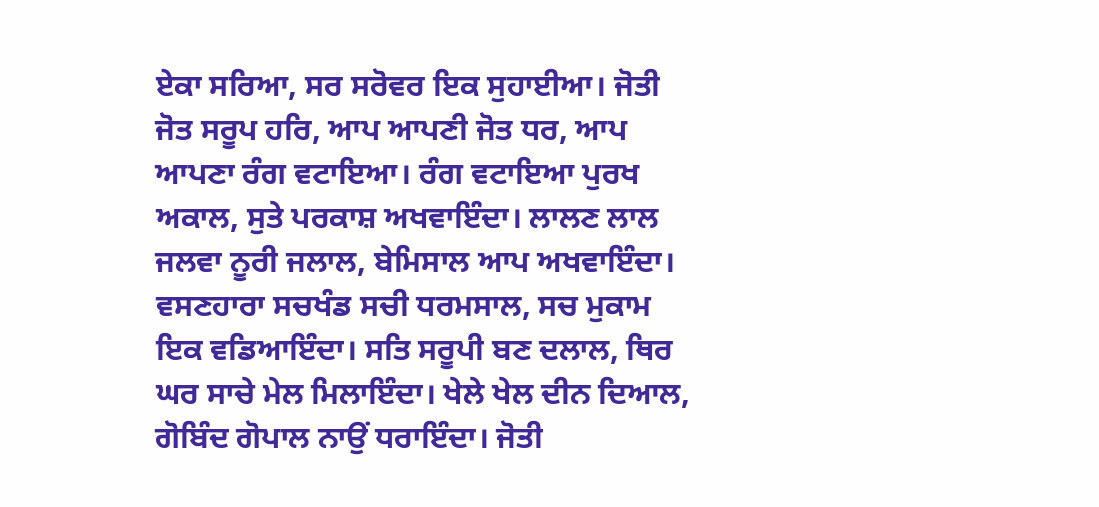ਏਕਾ ਸਰਿਆ, ਸਰ ਸਰੋਵਰ ਇਕ ਸੁਹਾਈਆ। ਜੋਤੀ ਜੋਤ ਸਰੂਪ ਹਰਿ, ਆਪ ਆਪਣੀ ਜੋਤ ਧਰ, ਆਪ ਆਪਣਾ ਰੰਗ ਵਟਾਇਆ। ਰੰਗ ਵਟਾਇਆ ਪੁਰਖ ਅਕਾਲ, ਸੁਤੇ ਪਰਕਾਸ਼ ਅਖਵਾਇੰਦਾ। ਲਾਲਣ ਲਾਲ ਜਲਵਾ ਨੂਰੀ ਜਲਾਲ, ਬੇਮਿਸਾਲ ਆਪ ਅਖਵਾਇੰਦਾ। ਵਸਣਹਾਰਾ ਸਚਖੰਡ ਸਚੀ ਧਰਮਸਾਲ, ਸਚ ਮੁਕਾਮ ਇਕ ਵਡਿਆਇੰਦਾ। ਸਤਿ ਸਰੂਪੀ ਬਣ ਦਲਾਲ, ਥਿਰ ਘਰ ਸਾਚੇ ਮੇਲ ਮਿਲਾਇੰਦਾ। ਖੇਲੇ ਖੇਲ ਦੀਨ ਦਿਆਲ, ਗੋਬਿੰਦ ਗੋਪਾਲ ਨਾਉਂ ਧਰਾਇੰਦਾ। ਜੋਤੀ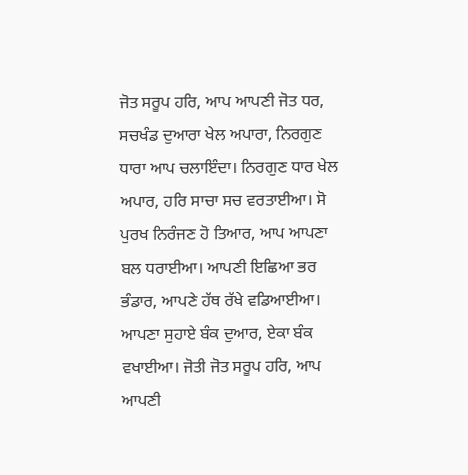ਜੋਤ ਸਰੂਪ ਹਰਿ, ਆਪ ਆਪਣੀ ਜੋਤ ਧਰ, ਸਚਖੰਡ ਦੁਆਰਾ ਖੇਲ ਅਪਾਰਾ, ਨਿਰਗੁਣ ਧਾਰਾ ਆਪ ਚਲਾਇੰਦਾ। ਨਿਰਗੁਣ ਧਾਰ ਖੇਲ ਅਪਾਰ, ਹਰਿ ਸਾਚਾ ਸਚ ਵਰਤਾਈਆ। ਸੋ ਪੁਰਖ ਨਿਰੰਜਣ ਹੋ ਤਿਆਰ, ਆਪ ਆਪਣਾ ਬਲ ਧਰਾਈਆ। ਆਪਣੀ ਇਛਿਆ ਭਰ ਭੰਡਾਰ, ਆਪਣੇ ਹੱਥ ਰੱਖੇ ਵਡਿਆਈਆ। ਆਪਣਾ ਸੁਹਾਏ ਬੰਕ ਦੁਆਰ, ਏਕਾ ਬੰਕ ਵਖਾਈਆ। ਜੋਤੀ ਜੋਤ ਸਰੂਪ ਹਰਿ, ਆਪ ਆਪਣੀ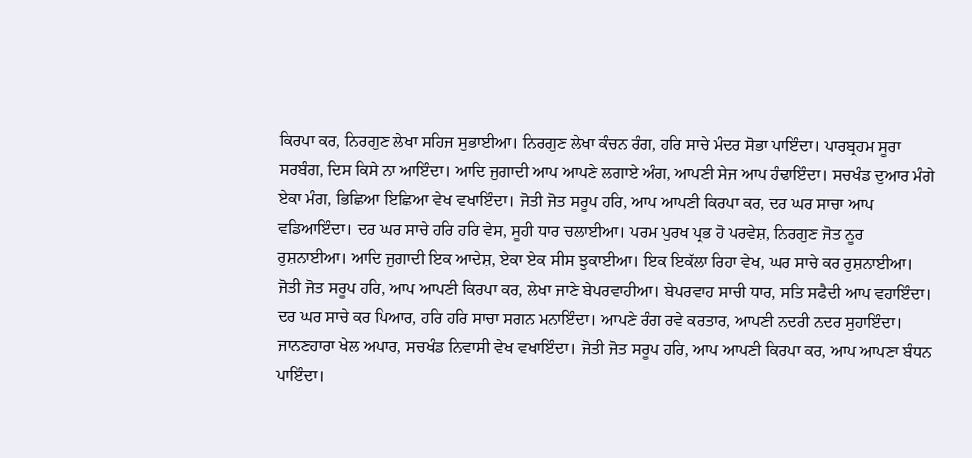ਕਿਰਪਾ ਕਰ, ਨਿਰਗੁਣ ਲੇਖਾ ਸਹਿਜ ਸੁਭਾਈਆ। ਨਿਰਗੁਣ ਲੇਖਾ ਕੰਚਨ ਰੰਗ, ਹਰਿ ਸਾਚੇ ਮੰਦਰ ਸੋਭਾ ਪਾਇੰਦਾ। ਪਾਰਬ੍ਰਹਮ ਸੂਰਾ ਸਰਬੰਗ, ਦਿਸ ਕਿਸੇ ਨਾ ਆਇੰਦਾ। ਆਦਿ ਜੁਗਾਦੀ ਆਪ ਆਪਣੇ ਲਗਾਏ ਅੰਗ, ਆਪਣੀ ਸੇਜ ਆਪ ਹੰਢਾਇੰਦਾ। ਸਚਖੰਡ ਦੁਆਰ ਮੰਗੇ ਏਕਾ ਮੰਗ, ਭਿਛਿਆ ਇਛਿਆ ਵੇਖ ਵਖਾਇੰਦਾ। ਜੋਤੀ ਜੋਤ ਸਰੂਪ ਹਰਿ, ਆਪ ਆਪਣੀ ਕਿਰਪਾ ਕਰ, ਦਰ ਘਰ ਸਾਚਾ ਆਪ ਵਡਿਆਇੰਦਾ। ਦਰ ਘਰ ਸਾਚੇ ਹਰਿ ਹਰਿ ਵੇਸ, ਸੂਹੀ ਧਾਰ ਚਲਾਈਆ। ਪਰਮ ਪੁਰਖ ਪ੍ਰਭ ਹੋ ਪਰਵੇਸ਼, ਨਿਰਗੁਣ ਜੋਤ ਨੂਰ ਰੁਸ਼ਨਾਈਆ। ਆਦਿ ਜੁਗਾਦੀ ਇਕ ਆਦੇਸ਼, ਏਕਾ ਏਕ ਸੀਸ ਝੁਕਾਈਆ। ਇਕ ਇਕੱਲਾ ਰਿਹਾ ਵੇਖ, ਘਰ ਸਾਚੇ ਕਰ ਰੁਸ਼ਨਾਈਆ। ਜੋਤੀ ਜੋਤ ਸਰੂਪ ਹਰਿ, ਆਪ ਆਪਣੀ ਕਿਰਪਾ ਕਰ, ਲੇਖਾ ਜਾਣੇ ਬੇਪਰਵਾਹੀਆ। ਬੇਪਰਵਾਹ ਸਾਚੀ ਧਾਰ, ਸਤਿ ਸਫੈਦੀ ਆਪ ਵਹਾਇੰਦਾ। ਦਰ ਘਰ ਸਾਚੇ ਕਰ ਪਿਆਰ, ਹਰਿ ਹਰਿ ਸਾਚਾ ਸਗਨ ਮਨਾਇੰਦਾ। ਆਪਣੇ ਰੰਗ ਰਵੇ ਕਰਤਾਰ, ਆਪਣੀ ਨਦਰੀ ਨਦਰ ਸੁਹਾਇੰਦਾ। ਜਾਨਣਹਾਰਾ ਖੇਲ ਅਪਾਰ, ਸਚਖੰਡ ਨਿਵਾਸੀ ਵੇਖ ਵਖਾਇੰਦਾ। ਜੋਤੀ ਜੋਤ ਸਰੂਪ ਹਰਿ, ਆਪ ਆਪਣੀ ਕਿਰਪਾ ਕਰ, ਆਪ ਆਪਣਾ ਬੰਧਨ ਪਾਇੰਦਾ।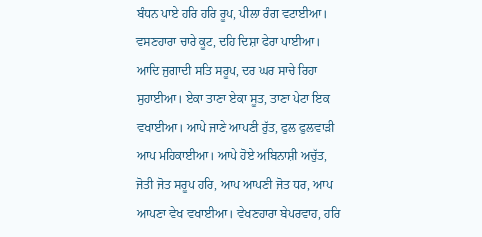ਬੰਧਨ ਪਾਏ ਹਰਿ ਹਰਿ ਰੂਪ, ਪੀਲਾ ਰੰਗ ਵਟਾਈਆ। ਵਸਣਹਾਰਾ ਚਾਰੇ ਕੂਟ, ਦਹਿ ਦਿਸ਼ਾ ਫੇਰਾ ਪਾਈਆ। ਆਦਿ ਜੁਗਾਦੀ ਸਤਿ ਸਰੂਪ, ਦਰ ਘਰ ਸਾਚੇ ਰਿਹਾ ਸੁਹਾਈਆ। ਏਕਾ ਤਾਣਾ ਏਕਾ ਸੂਤ, ਤਾਣਾ ਪੇਟਾ ਇਕ ਵਖਾਈਆ। ਆਪੇ ਜਾਣੇ ਆਪਣੀ ਰੁੱਤ, ਫੁਲ ਫੁਲਵਾੜੀ ਆਪ ਮਹਿਕਾਈਆ। ਆਪੇ ਹੋਏ ਅਬਿਨਾਸ਼ੀ ਅਚੁੱਤ, ਜੋਤੀ ਜੋਤ ਸਰੂਪ ਹਰਿ, ਆਪ ਆਪਣੀ ਜੋਤ ਧਰ, ਆਪ ਆਪਣਾ ਵੇਖ ਵਖਾਈਆ। ਵੇਖਣਹਾਰਾ ਬੇਪਰਵਾਹ, ਹਰਿ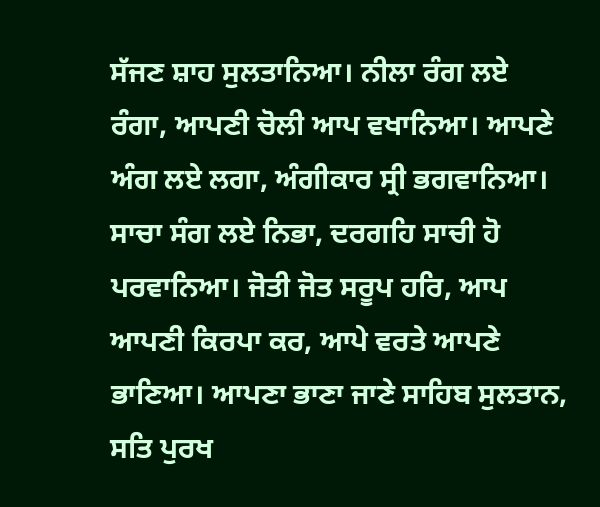ਸੱਜਣ ਸ਼ਾਹ ਸੁਲਤਾਨਿਆ। ਨੀਲਾ ਰੰਗ ਲਏ ਰੰਗਾ, ਆਪਣੀ ਚੋਲੀ ਆਪ ਵਖਾਨਿਆ। ਆਪਣੇ ਅੰਗ ਲਏ ਲਗਾ, ਅੰਗੀਕਾਰ ਸ੍ਰੀ ਭਗਵਾਨਿਆ। ਸਾਚਾ ਸੰਗ ਲਏ ਨਿਭਾ, ਦਰਗਹਿ ਸਾਚੀ ਹੋ ਪਰਵਾਨਿਆ। ਜੋਤੀ ਜੋਤ ਸਰੂਪ ਹਰਿ, ਆਪ ਆਪਣੀ ਕਿਰਪਾ ਕਰ, ਆਪੇ ਵਰਤੇ ਆਪਣੇ ਭਾਣਿਆ। ਆਪਣਾ ਭਾਣਾ ਜਾਣੇ ਸਾਹਿਬ ਸੁਲਤਾਨ, ਸਤਿ ਪੁਰਖ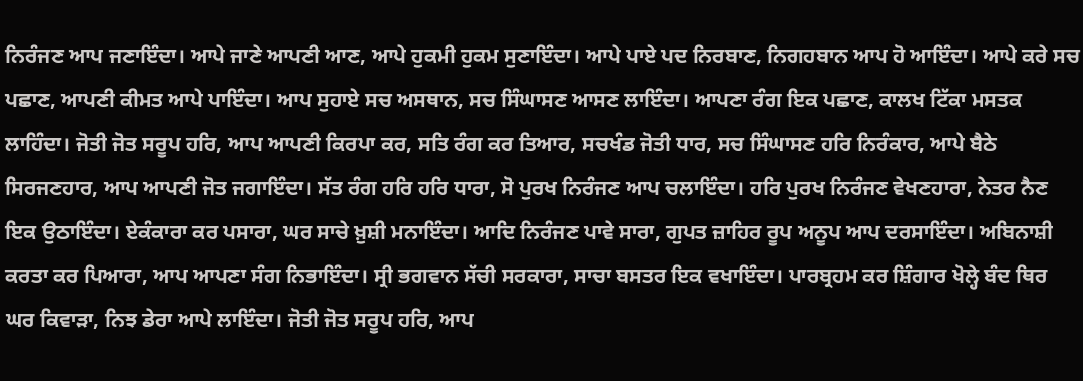ਨਿਰੰਜਣ ਆਪ ਜਣਾਇੰਦਾ। ਆਪੇ ਜਾਣੇ ਆਪਣੀ ਆਣ, ਆਪੇ ਹੁਕਮੀ ਹੁਕਮ ਸੁਣਾਇੰਦਾ। ਆਪੇ ਪਾਏ ਪਦ ਨਿਰਬਾਣ, ਨਿਗਹਬਾਨ ਆਪ ਹੋ ਆਇੰਦਾ। ਆਪੇ ਕਰੇ ਸਚ ਪਛਾਣ, ਆਪਣੀ ਕੀਮਤ ਆਪੇ ਪਾਇੰਦਾ। ਆਪ ਸੁਹਾਏ ਸਚ ਅਸਥਾਨ, ਸਚ ਸਿੰਘਾਸਣ ਆਸਣ ਲਾਇੰਦਾ। ਆਪਣਾ ਰੰਗ ਇਕ ਪਛਾਣ, ਕਾਲਖ ਟਿੱਕਾ ਮਸਤਕ ਲਾਹਿੰਦਾ। ਜੋਤੀ ਜੋਤ ਸਰੂਪ ਹਰਿ, ਆਪ ਆਪਣੀ ਕਿਰਪਾ ਕਰ, ਸਤਿ ਰੰਗ ਕਰ ਤਿਆਰ, ਸਚਖੰਡ ਜੋਤੀ ਧਾਰ, ਸਚ ਸਿੰਘਾਸਣ ਹਰਿ ਨਿਰੰਕਾਰ, ਆਪੇ ਬੈਠੇ ਸਿਰਜਣਹਾਰ, ਆਪ ਆਪਣੀ ਜੋਤ ਜਗਾਇੰਦਾ। ਸੱਤ ਰੰਗ ਹਰਿ ਹਰਿ ਧਾਰਾ, ਸੋ ਪੁਰਖ ਨਿਰੰਜਣ ਆਪ ਚਲਾਇੰਦਾ। ਹਰਿ ਪੁਰਖ ਨਿਰੰਜਣ ਵੇਖਣਹਾਰਾ, ਨੇਤਰ ਨੈਣ ਇਕ ਉਠਾਇੰਦਾ। ਏਕੰਕਾਰਾ ਕਰ ਪਸਾਰਾ, ਘਰ ਸਾਚੇ ਖ਼ੁਸ਼ੀ ਮਨਾਇੰਦਾ। ਆਦਿ ਨਿਰੰਜਣ ਪਾਵੇ ਸਾਰਾ, ਗੁਪਤ ਜ਼ਾਹਿਰ ਰੂਪ ਅਨੂਪ ਆਪ ਦਰਸਾਇੰਦਾ। ਅਬਿਨਾਸ਼ੀ ਕਰਤਾ ਕਰ ਪਿਆਰਾ, ਆਪ ਆਪਣਾ ਸੰਗ ਨਿਭਾਇੰਦਾ। ਸ੍ਰੀ ਭਗਵਾਨ ਸੱਚੀ ਸਰਕਾਰਾ, ਸਾਚਾ ਬਸਤਰ ਇਕ ਵਖਾਇੰਦਾ। ਪਾਰਬ੍ਰਹਮ ਕਰ ਸ਼ਿੰਗਾਰ ਖੋਲ੍ਹੇ ਬੰਦ ਥਿਰ ਘਰ ਕਿਵਾੜਾ, ਨਿਝ ਡੇਰਾ ਆਪੇ ਲਾਇੰਦਾ। ਜੋਤੀ ਜੋਤ ਸਰੂਪ ਹਰਿ, ਆਪ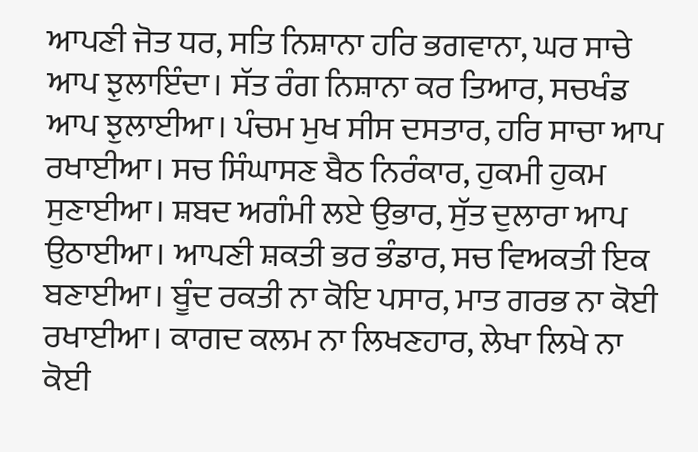ਆਪਣੀ ਜੋਤ ਧਰ, ਸਤਿ ਨਿਸ਼ਾਨਾ ਹਰਿ ਭਗਵਾਨਾ, ਘਰ ਸਾਚੇ ਆਪ ਝੁਲਾਇੰਦਾ। ਸੱਤ ਰੰਗ ਨਿਸ਼ਾਨਾ ਕਰ ਤਿਆਰ, ਸਚਖੰਡ ਆਪ ਝੁਲਾਈਆ। ਪੰਚਮ ਮੁਖ ਸੀਸ ਦਸਤਾਰ, ਹਰਿ ਸਾਚਾ ਆਪ ਰਖਾਈਆ। ਸਚ ਸਿੰਘਾਸਣ ਬੈਠ ਨਿਰੰਕਾਰ, ਹੁਕਮੀ ਹੁਕਮ ਸੁਣਾਈਆ। ਸ਼ਬਦ ਅਗੰਮੀ ਲਏ ਉਭਾਰ, ਸੁੱਤ ਦੁਲਾਰਾ ਆਪ ਉਠਾਈਆ। ਆਪਣੀ ਸ਼ਕਤੀ ਭਰ ਭੰਡਾਰ, ਸਚ ਵਿਅਕਤੀ ਇਕ ਬਣਾਈਆ। ਬੂੰਦ ਰਕਤੀ ਨਾ ਕੋਇ ਪਸਾਰ, ਮਾਤ ਗਰਭ ਨਾ ਕੋਈ ਰਖਾਈਆ। ਕਾਗਦ ਕਲਮ ਨਾ ਲਿਖਣਹਾਰ, ਲੇਖਾ ਲਿਖੇ ਨਾ ਕੋਈ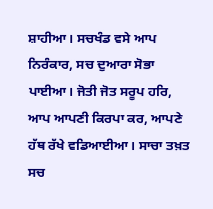ਸ਼ਾਹੀਆ। ਸਚਖੰਡ ਵਸੇ ਆਪ ਨਿਰੰਕਾਰ, ਸਚ ਦੁਆਰਾ ਸੋਭਾ ਪਾਈਆ। ਜੋਤੀ ਜੋਤ ਸਰੂਪ ਹਰਿ, ਆਪ ਆਪਣੀ ਕਿਰਪਾ ਕਰ, ਆਪਣੇ ਹੱਥ ਰੱਖੇ ਵਡਿਆਈਆ। ਸਾਚਾ ਤਖ਼ਤ ਸਚ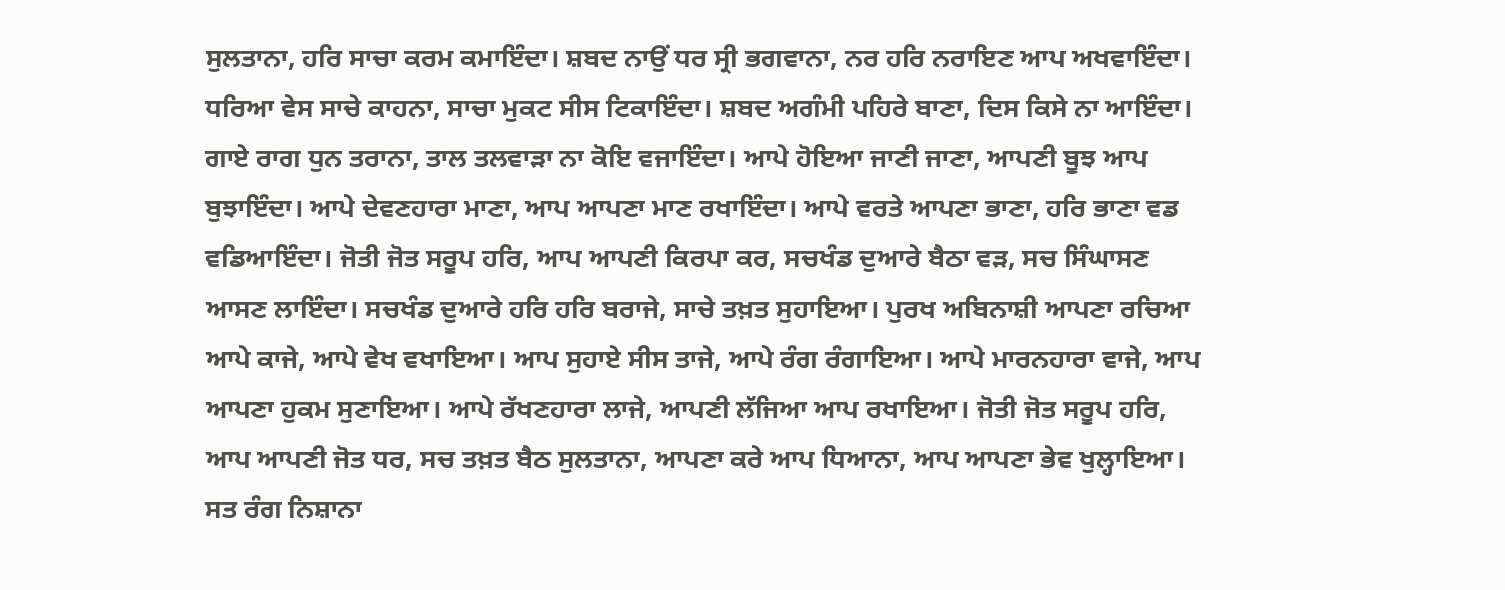ਸੁਲਤਾਨਾ, ਹਰਿ ਸਾਚਾ ਕਰਮ ਕਮਾਇੰਦਾ। ਸ਼ਬਦ ਨਾਉਂ ਧਰ ਸ੍ਰੀ ਭਗਵਾਨਾ, ਨਰ ਹਰਿ ਨਰਾਇਣ ਆਪ ਅਖਵਾਇੰਦਾ। ਧਰਿਆ ਵੇਸ ਸਾਚੇ ਕਾਹਨਾ, ਸਾਚਾ ਮੁਕਟ ਸੀਸ ਟਿਕਾਇੰਦਾ। ਸ਼ਬਦ ਅਗੰਮੀ ਪਹਿਰੇ ਬਾਣਾ, ਦਿਸ ਕਿਸੇ ਨਾ ਆਇੰਦਾ। ਗਾਏ ਰਾਗ ਧੁਨ ਤਰਾਨਾ, ਤਾਲ ਤਲਵਾੜਾ ਨਾ ਕੋਇ ਵਜਾਇੰਦਾ। ਆਪੇ ਹੋਇਆ ਜਾਣੀ ਜਾਣਾ, ਆਪਣੀ ਬੂਝ ਆਪ ਬੁਝਾਇੰਦਾ। ਆਪੇ ਦੇਵਣਹਾਰਾ ਮਾਣਾ, ਆਪ ਆਪਣਾ ਮਾਣ ਰਖਾਇੰਦਾ। ਆਪੇ ਵਰਤੇ ਆਪਣਾ ਭਾਣਾ, ਹਰਿ ਭਾਣਾ ਵਡ ਵਡਿਆਇੰਦਾ। ਜੋਤੀ ਜੋਤ ਸਰੂਪ ਹਰਿ, ਆਪ ਆਪਣੀ ਕਿਰਪਾ ਕਰ, ਸਚਖੰਡ ਦੁਆਰੇ ਬੈਠਾ ਵੜ, ਸਚ ਸਿੰਘਾਸਣ ਆਸਣ ਲਾਇੰਦਾ। ਸਚਖੰਡ ਦੁਆਰੇ ਹਰਿ ਹਰਿ ਬਰਾਜੇ, ਸਾਚੇ ਤਖ਼ਤ ਸੁਹਾਇਆ। ਪੁਰਖ ਅਬਿਨਾਸ਼ੀ ਆਪਣਾ ਰਚਿਆ ਆਪੇ ਕਾਜੇ, ਆਪੇ ਵੇਖ ਵਖਾਇਆ। ਆਪ ਸੁਹਾਏ ਸੀਸ ਤਾਜੇ, ਆਪੇ ਰੰਗ ਰੰਗਾਇਆ। ਆਪੇ ਮਾਰਨਹਾਰਾ ਵਾਜੇ, ਆਪ ਆਪਣਾ ਹੁਕਮ ਸੁਣਾਇਆ। ਆਪੇ ਰੱਖਣਹਾਰਾ ਲਾਜੇ, ਆਪਣੀ ਲੱਜਿਆ ਆਪ ਰਖਾਇਆ। ਜੋਤੀ ਜੋਤ ਸਰੂਪ ਹਰਿ, ਆਪ ਆਪਣੀ ਜੋਤ ਧਰ, ਸਚ ਤਖ਼ਤ ਬੈਠ ਸੁਲਤਾਨਾ, ਆਪਣਾ ਕਰੇ ਆਪ ਧਿਆਨਾ, ਆਪ ਆਪਣਾ ਭੇਵ ਖੁਲ੍ਹਾਇਆ। ਸਤ ਰੰਗ ਨਿਸ਼ਾਨਾ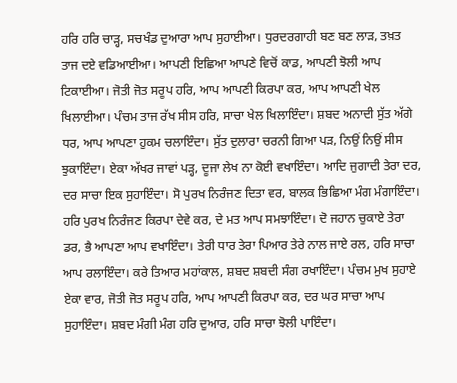ਹਰਿ ਹਰਿ ਚਾੜ੍ਹ, ਸਚਖੰਡ ਦੁਆਰਾ ਆਪ ਸੁਹਾਈਆ। ਧੁਰਦਰਗਾਹੀ ਬਣ ਬਣ ਲਾੜ, ਤਖ਼ਤ ਤਾਜ ਦਏ ਵਡਿਆਈਆ। ਆਪਣੀ ਇਛਿਆ ਆਪਣੇ ਵਿਚੋਂ ਕਾਡ, ਆਪਣੀ ਝੋਲੀ ਆਪ ਟਿਕਾਈਆ। ਜੋਤੀ ਜੋਤ ਸਰੂਪ ਹਰਿ, ਆਪ ਆਪਣੀ ਕਿਰਪਾ ਕਰ, ਆਪ ਆਪਣੀ ਖੇਲ ਖਿਲਾਈਆ। ਪੰਚਮ ਤਾਜ ਰੱਖ ਸੀਸ ਹਰਿ, ਸਾਚਾ ਖੇਲ ਖਿਲਾਇੰਦਾ। ਸ਼ਬਦ ਅਨਾਦੀ ਸੁੱਤ ਅੱਗੇ ਧਰ, ਆਪ ਆਪਣਾ ਹੁਕਮ ਚਲਾਇੰਦਾ। ਸੁੱਤ ਦੁਲਾਰਾ ਚਰਨੀ ਗਿਆ ਪੜ, ਨਿਉਂ ਨਿਉਂ ਸੀਸ ਝੁਕਾਇੰਦਾ। ਏਕਾ ਅੱਖਰ ਜਾਵਾਂ ਪੜ੍ਹ, ਦੂਜਾ ਲੇਖ ਨਾ ਕੋਈ ਵਖਾਇੰਦਾ। ਆਦਿ ਜੁਗਾਦੀ ਤੇਰਾ ਦਰ, ਦਰ ਸਾਚਾ ਇਕ ਸੁਹਾਇੰਦਾ। ਸੋ ਪੁਰਖ ਨਿਰੰਜਣ ਦਿਤਾ ਵਰ, ਬਾਲਕ ਭਿਛਿਆ ਮੰਗ ਮੰਗਾਇੰਦਾ। ਹਰਿ ਪੁਰਖ ਨਿਰੰਜਣ ਕਿਰਪਾ ਦੇਵੇ ਕਰ, ਦੇ ਮਤ ਆਪ ਸਮਝਾਇੰਦਾ। ਦੋ ਜਹਾਨ ਚੁਕਾਏ ਤੇਰਾ ਡਰ, ਭੈ ਆਪਣਾ ਆਪ ਵਖਾਇੰਦਾ। ਤੇਰੀ ਧਾਰ ਤੇਰਾ ਪਿਆਰ ਤੇਰੇ ਨਾਲ ਜਾਏ ਰਲ, ਹਰਿ ਸਾਚਾ ਆਪ ਰਲਾਇੰਦਾ। ਕਰੇ ਤਿਆਰ ਮਹਾਂਕਾਲ, ਸ਼ਬਦ ਸ਼ਬਦੀ ਸੰਗ ਰਖਾਇੰਦਾ। ਪੰਚਮ ਮੁਖ ਸੁਹਾਏ ਏਕਾ ਵਾਰ, ਜੋਤੀ ਜੋਤ ਸਰੂਪ ਹਰਿ, ਆਪ ਆਪਣੀ ਕਿਰਪਾ ਕਰ, ਦਰ ਘਰ ਸਾਚਾ ਆਪ ਸੁਹਾਇੰਦਾ। ਸ਼ਬਦ ਮੰਗੀ ਮੰਗ ਹਰਿ ਦੁਆਰ, ਹਰਿ ਸਾਚਾ ਝੋਲੀ ਪਾਇੰਦਾ।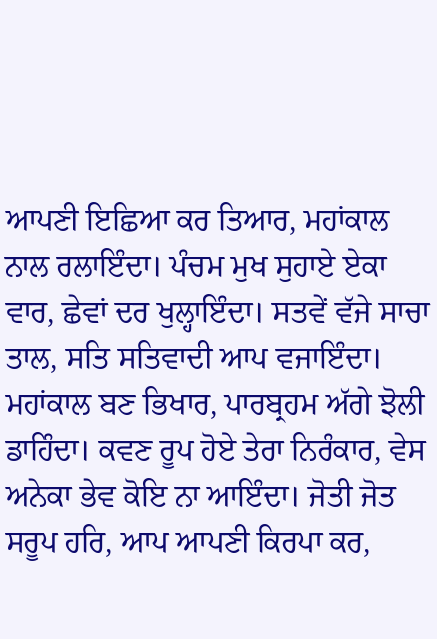ਆਪਣੀ ਇਛਿਆ ਕਰ ਤਿਆਰ, ਮਹਾਂਕਾਲ ਨਾਲ ਰਲਾਇੰਦਾ। ਪੰਚਮ ਮੁਖ ਸੁਹਾਏ ਏਕਾ ਵਾਰ, ਛੇਵਾਂ ਦਰ ਖੁਲ੍ਹਾਇੰਦਾ। ਸਤਵੇਂ ਵੱਜੇ ਸਾਚਾ ਤਾਲ, ਸਤਿ ਸਤਿਵਾਦੀ ਆਪ ਵਜਾਇੰਦਾ। ਮਹਾਂਕਾਲ ਬਣ ਭਿਖਾਰ, ਪਾਰਬ੍ਰਹਮ ਅੱਗੇ ਝੋਲੀ ਡਾਹਿੰਦਾ। ਕਵਣ ਰੂਪ ਹੋਏ ਤੇਰਾ ਨਿਰੰਕਾਰ, ਵੇਸ ਅਨੇਕਾ ਭੇਵ ਕੋਇ ਨਾ ਆਇੰਦਾ। ਜੋਤੀ ਜੋਤ ਸਰੂਪ ਹਰਿ, ਆਪ ਆਪਣੀ ਕਿਰਪਾ ਕਰ,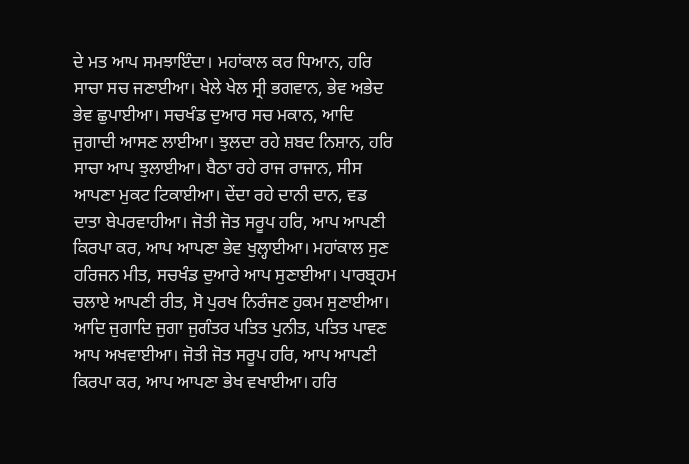ਦੇ ਮਤ ਆਪ ਸਮਝਾਇੰਦਾ। ਮਹਾਂਕਾਲ ਕਰ ਧਿਆਨ, ਹਰਿ ਸਾਚਾ ਸਚ ਜਣਾਈਆ। ਖੇਲੇ ਖੇਲ ਸ੍ਰੀ ਭਗਵਾਨ, ਭੇਵ ਅਭੇਦ ਭੇਵ ਛੁਪਾਈਆ। ਸਚਖੰਡ ਦੁਆਰ ਸਚ ਮਕਾਨ, ਆਦਿ ਜੁਗਾਦੀ ਆਸਣ ਲਾਈਆ। ਝੁਲਦਾ ਰਹੇ ਸ਼ਬਦ ਨਿਸ਼ਾਨ, ਹਰਿ ਸਾਚਾ ਆਪ ਝੁਲਾਈਆ। ਬੈਠਾ ਰਹੇ ਰਾਜ ਰਾਜਾਨ, ਸੀਸ ਆਪਣਾ ਮੁਕਟ ਟਿਕਾਈਆ। ਦੇਂਦਾ ਰਹੇ ਦਾਨੀ ਦਾਨ, ਵਡ ਦਾਤਾ ਬੇਪਰਵਾਹੀਆ। ਜੋਤੀ ਜੋਤ ਸਰੂਪ ਹਰਿ, ਆਪ ਆਪਣੀ ਕਿਰਪਾ ਕਰ, ਆਪ ਆਪਣਾ ਭੇਵ ਖੁਲ੍ਹਾਈਆ। ਮਹਾਂਕਾਲ ਸੁਣ ਹਰਿਜਨ ਮੀਤ, ਸਚਖੰਡ ਦੁਆਰੇ ਆਪ ਸੁਣਾਈਆ। ਪਾਰਬ੍ਰਹਮ ਚਲਾਏ ਆਪਣੀ ਰੀਤ, ਸੋ ਪੁਰਖ ਨਿਰੰਜਣ ਹੁਕਮ ਸੁਣਾਈਆ। ਆਦਿ ਜੁਗਾਦਿ ਜੁਗਾ ਜੁਗੰਤਰ ਪਤਿਤ ਪੁਨੀਤ, ਪਤਿਤ ਪਾਵਣ ਆਪ ਅਖਵਾਈਆ। ਜੋਤੀ ਜੋਤ ਸਰੂਪ ਹਰਿ, ਆਪ ਆਪਣੀ ਕਿਰਪਾ ਕਰ, ਆਪ ਆਪਣਾ ਭੇਖ ਵਖਾਈਆ। ਹਰਿ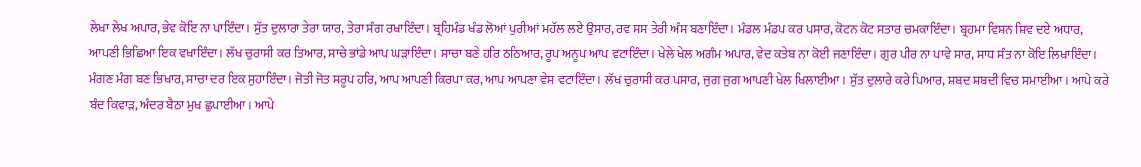ਲੇਖਾ ਲੇਖ ਅਪਾਰ, ਭੇਵ ਕੋਇ ਨਾ ਪਾਇੰਦਾ। ਸੁੱਤ ਦੁਲਾਰਾ ਤੇਰਾ ਯਾਰ, ਤੇਰਾ ਸੰਗ ਰਖਾਇੰਦਾ। ਬ੍ਰਹਿਮੰਡ ਖੰਡ ਲੋਆਂ ਪੁਰੀਆਂ ਮਹੱਲ ਲਏ ਉਸਾਰ, ਰਵ ਸਸ ਤੇਰੀ ਅੰਸ ਬਣਾਇੰਦਾ। ਮੰਡਲ ਮੰਡਪ ਕਰ ਪਸਾਰ, ਕੋਟਨ ਕੋਟ ਸਤਾਰ ਚਮਕਾਇੰਦਾ। ਬ੍ਰਹਮਾ ਵਿਸ਼ਨ ਸ਼ਿਵ ਦਏ ਅਧਾਰ, ਆਪਣੀ ਭਿਛਿਆ ਇਕ ਵਖਾਇੰਦਾ। ਲੱਖ ਚੁਰਾਸੀ ਕਰ ਤਿਆਰ, ਸਾਚੇ ਭਾਂਡੇ ਆਪ ਘੜਾਇੰਦਾ। ਸਾਚਾ ਬਣੇ ਹਰਿ ਠਠਿਆਰ, ਰੂਪ ਅਨੂਪ ਆਪ ਵਟਾਇੰਦਾ। ਖੇਲੇ ਖੇਲ ਅਗੰਮ ਅਪਾਰ, ਵੇਦ ਕਤੇਬ ਨਾ ਕੋਈ ਜਣਾਇੰਦਾ। ਗੁਰ ਪੀਰ ਨਾ ਪਾਵੇ ਸਾਰ, ਸਾਧ ਸੰਤ ਨਾ ਕੋਇ ਲਿਖਾਇੰਦਾ। ਮੰਗਣ ਮੰਗ ਬਣ ਭਿਖਾਰ, ਸਾਚਾ ਦਰ ਇਕ ਸੁਹਾਇੰਦਾ। ਜੋਤੀ ਜੋਤ ਸਰੂਪ ਹਰਿ, ਆਪ ਆਪਣੀ ਕਿਰਪਾ ਕਰ, ਆਪ ਆਪਣਾ ਵੇਸ ਵਟਾਇੰਦਾ। ਲੱਖ ਚੁਰਾਸੀ ਕਰ ਪਸਾਰ, ਜੁਗ ਜੁਗ ਆਪਣੀ ਖੇਲ ਖਿਲਾਈਆ। ਸੁੱਤ ਦੁਲਾਰੇ ਕਰੇ ਪਿਆਰ, ਸ਼ਬਦ ਸ਼ਬਦੀ ਵਿਚ ਸਮਾਈਆ। ਆਪੇ ਕਰੇ ਬੰਦ ਕਿਵਾੜ, ਅੰਦਰ ਬੈਠਾ ਮੁਖ ਛੁਪਾਈਆ। ਆਪੇ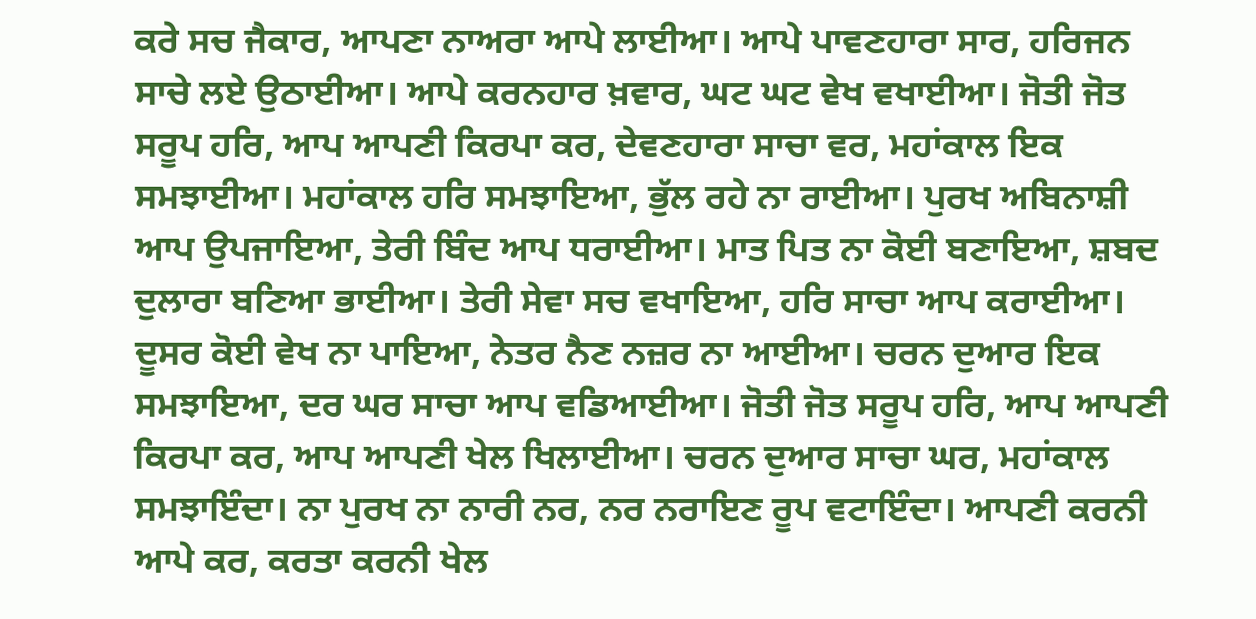ਕਰੇ ਸਚ ਜੈਕਾਰ, ਆਪਣਾ ਨਾਅਰਾ ਆਪੇ ਲਾਈਆ। ਆਪੇ ਪਾਵਣਹਾਰਾ ਸਾਰ, ਹਰਿਜਨ ਸਾਚੇ ਲਏ ਉਠਾਈਆ। ਆਪੇ ਕਰਨਹਾਰ ਖ਼ਵਾਰ, ਘਟ ਘਟ ਵੇਖ ਵਖਾਈਆ। ਜੋਤੀ ਜੋਤ ਸਰੂਪ ਹਰਿ, ਆਪ ਆਪਣੀ ਕਿਰਪਾ ਕਰ, ਦੇਵਣਹਾਰਾ ਸਾਚਾ ਵਰ, ਮਹਾਂਕਾਲ ਇਕ ਸਮਝਾਈਆ। ਮਹਾਂਕਾਲ ਹਰਿ ਸਮਝਾਇਆ, ਭੁੱਲ ਰਹੇ ਨਾ ਰਾਈਆ। ਪੁਰਖ ਅਬਿਨਾਸ਼ੀ ਆਪ ਉਪਜਾਇਆ, ਤੇਰੀ ਬਿੰਦ ਆਪ ਧਰਾਈਆ। ਮਾਤ ਪਿਤ ਨਾ ਕੋਈ ਬਣਾਇਆ, ਸ਼ਬਦ ਦੁਲਾਰਾ ਬਣਿਆ ਭਾਈਆ। ਤੇਰੀ ਸੇਵਾ ਸਚ ਵਖਾਇਆ, ਹਰਿ ਸਾਚਾ ਆਪ ਕਰਾਈਆ। ਦੂਸਰ ਕੋਈ ਵੇਖ ਨਾ ਪਾਇਆ, ਨੇਤਰ ਨੈਣ ਨਜ਼ਰ ਨਾ ਆਈਆ। ਚਰਨ ਦੁਆਰ ਇਕ ਸਮਝਾਇਆ, ਦਰ ਘਰ ਸਾਚਾ ਆਪ ਵਡਿਆਈਆ। ਜੋਤੀ ਜੋਤ ਸਰੂਪ ਹਰਿ, ਆਪ ਆਪਣੀ ਕਿਰਪਾ ਕਰ, ਆਪ ਆਪਣੀ ਖੇਲ ਖਿਲਾਈਆ। ਚਰਨ ਦੁਆਰ ਸਾਚਾ ਘਰ, ਮਹਾਂਕਾਲ ਸਮਝਾਇੰਦਾ। ਨਾ ਪੁਰਖ ਨਾ ਨਾਰੀ ਨਰ, ਨਰ ਨਰਾਇਣ ਰੂਪ ਵਟਾਇੰਦਾ। ਆਪਣੀ ਕਰਨੀ ਆਪੇ ਕਰ, ਕਰਤਾ ਕਰਨੀ ਖੇਲ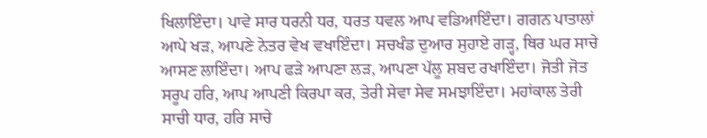ਖਿਲਾਇੰਦਾ। ਪਾਵੇ ਸਾਰ ਧਰਨੀ ਧਰ, ਧਰਤ ਧਵਲ ਆਪ ਵਡਿਆਇੰਦਾ। ਗਗਨ ਪਾਤਾਲਾਂ ਆਪੇ ਖੜ, ਆਪਣੇ ਨੇਤਰ ਵੇਖ ਵਖਾਇੰਦਾ। ਸਚਖੰਡ ਦੁਆਰ ਸੁਹਾਏ ਗੜ੍ਹ, ਥਿਰ ਘਰ ਸਾਚੇ ਆਸਣ ਲਾਇੰਦਾ। ਆਪ ਫੜੇ ਆਪਣਾ ਲੜ, ਆਪਣਾ ਪੱਲੂ ਸ਼ਬਦ ਰਖਾਇੰਦਾ। ਜੋਤੀ ਜੋਤ ਸਰੂਪ ਹਰਿ, ਆਪ ਆਪਣੀ ਕਿਰਪਾ ਕਰ, ਤੇਰੀ ਸੇਵਾ ਸੇਵ ਸਮਝਾਇੰਦਾ। ਮਹਾਂਕਾਲ ਤੇਰੀ ਸਾਚੀ ਧਾਰ, ਹਰਿ ਸਾਚੇ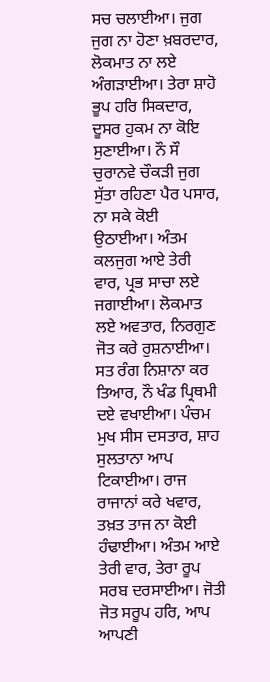ਸਚ ਚਲਾਈਆ। ਜੁਗ ਜੁਗ ਨਾ ਹੋਣਾ ਖ਼ਬਰਦਾਰ, ਲੋਕਮਾਤ ਨਾ ਲਏ ਅੰਗੜਾਈਆ। ਤੇਰਾ ਸ਼ਾਹੋ ਭੂਪ ਹਰਿ ਸਿਕਦਾਰ, ਦੂਸਰ ਹੁਕਮ ਨਾ ਕੋਇ ਸੁਣਾਈਆ। ਨੌ ਸੌ ਚੁਰਾਨਵੇ ਚੌਕੜੀ ਜੁਗ ਸੁੱਤਾ ਰਹਿਣਾ ਪੈਰ ਪਸਾਰ, ਨਾ ਸਕੇ ਕੋਈ ਉਠਾਈਆ। ਅੰਤਮ ਕਲਜੁਗ ਆਏ ਤੇਰੀ ਵਾਰ, ਪ੍ਰਭ ਸਾਚਾ ਲਏ ਜਗਾਈਆ। ਲੋਕਮਾਤ ਲਏ ਅਵਤਾਰ, ਨਿਰਗੁਣ ਜੋਤ ਕਰੇ ਰੁਸ਼ਨਾਈਆ। ਸਤ ਰੰਗ ਨਿਸ਼ਾਨਾ ਕਰ ਤਿਆਰ, ਨੌ ਖੰਡ ਪ੍ਰਿਥਮੀ ਦਏ ਵਖਾਈਆ। ਪੰਚਮ ਮੁਖ ਸੀਸ ਦਸਤਾਰ, ਸ਼ਾਹ ਸੁਲਤਾਨਾ ਆਪ ਟਿਕਾਈਆ। ਰਾਜ ਰਾਜਾਨਾਂ ਕਰੇ ਖਵਾਰ, ਤਖ਼ਤ ਤਾਜ ਨਾ ਕੋਈ ਹੰਢਾਈਆ। ਅੰਤਮ ਆਏ ਤੇਰੀ ਵਾਰ, ਤੇਰਾ ਰੂਪ ਸਰਬ ਦਰਸਾਈਆ। ਜੋਤੀ ਜੋਤ ਸਰੂਪ ਹਰਿ, ਆਪ ਆਪਣੀ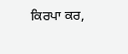ਕਿਰਪਾ ਕਰ,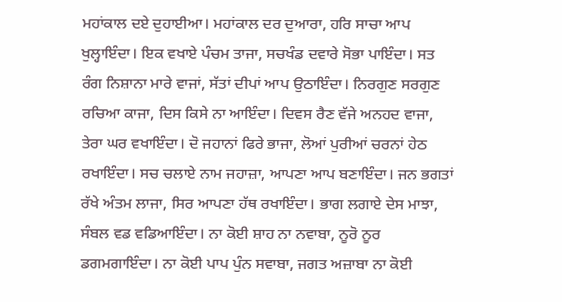ਮਹਾਂਕਾਲ ਦਏ ਦੁਹਾਈਆ। ਮਹਾਂਕਾਲ ਦਰ ਦੁਆਰਾ, ਹਰਿ ਸਾਚਾ ਆਪ ਖੁਲ੍ਹਾਇੰਦਾ। ਇਕ ਵਖਾਏ ਪੰਚਮ ਤਾਜਾ, ਸਚਖੰਡ ਦਵਾਰੇ ਸੋਭਾ ਪਾਇੰਦਾ। ਸਤ ਰੰਗ ਨਿਸ਼ਾਨਾ ਮਾਰੇ ਵਾਜਾਂ, ਸੱਤਾਂ ਦੀਪਾਂ ਆਪ ਉਠਾਇੰਦਾ। ਨਿਰਗੁਣ ਸਰਗੁਣ ਰਚਿਆ ਕਾਜਾ, ਦਿਸ ਕਿਸੇ ਨਾ ਆਇੰਦਾ। ਦਿਵਸ ਰੈਣ ਵੱਜੇ ਅਨਹਦ ਵਾਜਾ, ਤੇਰਾ ਘਰ ਵਖਾਇੰਦਾ। ਦੋ ਜਹਾਨਾਂ ਫਿਰੇ ਭਾਜਾ, ਲੋਆਂ ਪੁਰੀਆਂ ਚਰਨਾਂ ਹੇਠ ਰਖਾਇੰਦਾ। ਸਚ ਚਲਾਏ ਨਾਮ ਜਹਾਜ਼ਾ, ਆਪਣਾ ਆਪ ਬਣਾਇੰਦਾ। ਜਨ ਭਗਤਾਂ ਰੱਖੇ ਅੰਤਮ ਲਾਜਾ, ਸਿਰ ਆਪਣਾ ਹੱਥ ਰਖਾਇੰਦਾ। ਭਾਗ ਲਗਾਏ ਦੇਸ ਮਾਝਾ, ਸੰਬਲ ਵਡ ਵਡਿਆਇੰਦਾ। ਨਾ ਕੋਈ ਸ਼ਾਹ ਨਾ ਨਵਾਬਾ, ਨੂਰੋ ਨੂਰ ਡਗਮਗਾਇੰਦਾ। ਨਾ ਕੋਈ ਪਾਪ ਪੁੰਨ ਸਵਾਬਾ, ਜਗਤ ਅਜ਼ਾਬਾ ਨਾ ਕੋਈ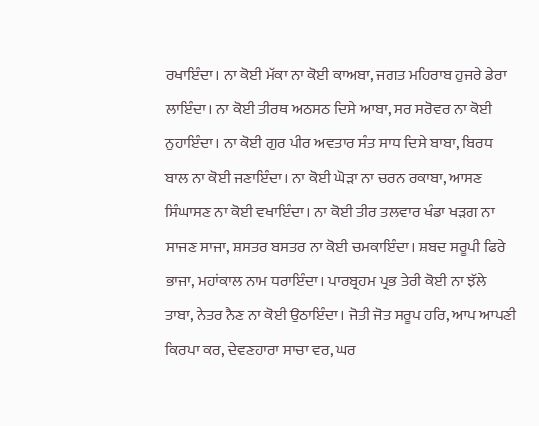ਰਖਾਇੰਦਾ। ਨਾ ਕੋਈ ਮੱਕਾ ਨਾ ਕੋਈ ਕਾਅਬਾ, ਜਗਤ ਮਹਿਰਾਬ ਹੁਜਰੇ ਡੇਰਾ ਲਾਇੰਦਾ। ਨਾ ਕੋਈ ਤੀਰਥ ਅਠਸਠ ਦਿਸੇ ਆਬਾ, ਸਰ ਸਰੋਵਰ ਨਾ ਕੋਈ ਨੁਹਾਇੰਦਾ। ਨਾ ਕੋਈ ਗੁਰ ਪੀਰ ਅਵਤਾਰ ਸੰਤ ਸਾਧ ਦਿਸੇ ਬਾਬਾ, ਬਿਰਧ ਬਾਲ ਨਾ ਕੋਈ ਜਣਾਇੰਦਾ। ਨਾ ਕੋਈ ਘੋੜਾ ਨਾ ਚਰਨ ਰਕਾਬਾ, ਆਸਣ ਸਿੰਘਾਸਣ ਨਾ ਕੋਈ ਵਖਾਇੰਦਾ। ਨਾ ਕੋਈ ਤੀਰ ਤਲਵਾਰ ਖੰਡਾ ਖੜਗ ਨਾ ਸਾਜਣ ਸਾਜਾ, ਸ਼ਸਤਰ ਬਸਤਰ ਨਾ ਕੋਈ ਚਮਕਾਇੰਦਾ। ਸ਼ਬਦ ਸਰੂਪੀ ਫਿਰੇ ਭਾਜਾ, ਮਹਾਂਕਾਲ ਨਾਮ ਧਰਾਇੰਦਾ। ਪਾਰਬ੍ਰਹਮ ਪ੍ਰਭ ਤੇਰੀ ਕੋਈ ਨਾ ਝੱਲੇ ਤਾਬਾ, ਨੇਤਰ ਨੈਣ ਨਾ ਕੋਈ ਉਠਾਇੰਦਾ। ਜੋਤੀ ਜੋਤ ਸਰੂਪ ਹਰਿ, ਆਪ ਆਪਣੀ ਕਿਰਪਾ ਕਰ, ਦੇਵਣਹਾਰਾ ਸਾਚਾ ਵਰ, ਘਰ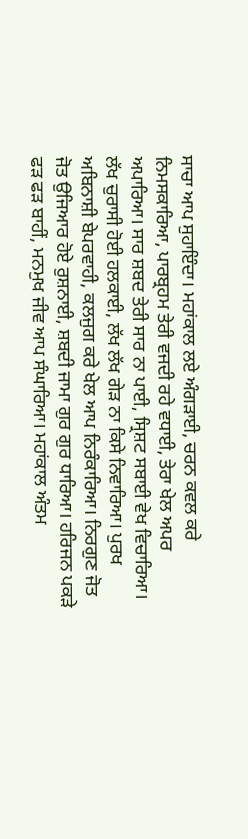ਸਾਚਾ ਆਪ ਸੁਹਾਇੰਦਾ। ਮਹਾਂਕਾਲ ਲਏ ਅੰਗੜਾਈ, ਚਰਨ ਕਵਲ ਕਰੇ ਨਿਮਸਕਾਰਿਆ, ਪਾਰਬ੍ਰਹਮ ਤੇਰੀ ਵਜਦੀ ਰਹੇ ਵਧਾਈ, ਤੇਰਾ ਖੇਲ ਅਪਰ ਅਪਾਰਿਆ। ਸਾਰ ਸ਼ਬਦ ਤੇਰੀ ਸਾਰ ਨਾ ਪਾਈ, ਸ੍ਰਿਸ਼ਟ ਸਬਾਈ ਵੇਖ ਵਿਚਾਰਿਆ। ਲੱਖ ਚੁਰਾਸੀ ਹੋਈ ਹਲਕਾਈ, ਲੱਖ ਲੱਖ ਗੇੜ ਨਾ ਕਿਸੇ ਨਿਵਾਰਿਆ। ਪੁਰਖ ਅਬਿਨਾਸ਼ੀ ਬੇਪਰਵਾਹੀ, ਕਲਜੁਗ ਕਰੇ ਖੇਲ ਆਪ ਨਿਰੰਕਾਰਿਆ। ਨਿਰਗੁਣ ਜੋਤ ਜੋਤ ਉਜਿਆਰ ਹੋਏ ਰੁਸ਼ਨਾਈ, ਸ਼ਬਦੀ ਜਾਮਾ ਗੁਰ ਗੁਰ ਧਾਰਿਆ। ਹਰਿਜਨ ਪਕੜੇ ਫੜ ਫੜ ਬਾਹੀਂ, ਮਨਮੁਖ ਜੀਵ ਆਪ ਸੰਘਾਰਿਆ। ਮਹਾਂਕਾਲ ਅੰਤਮ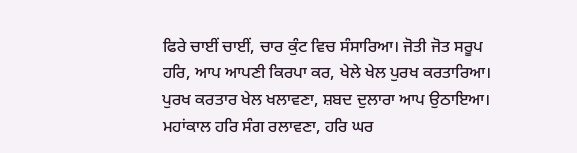ਫਿਰੇ ਚਾਈਂ ਚਾਈਂ, ਚਾਰ ਕੁੰਟ ਵਿਚ ਸੰਸਾਰਿਆ। ਜੋਤੀ ਜੋਤ ਸਰੂਪ ਹਰਿ, ਆਪ ਆਪਣੀ ਕਿਰਪਾ ਕਰ, ਖੇਲੇ ਖੇਲ ਪੁਰਖ ਕਰਤਾਰਿਆ। ਪੁਰਖ ਕਰਤਾਰ ਖੇਲ ਖਲਾਵਣਾ, ਸ਼ਬਦ ਦੁਲਾਰਾ ਆਪ ਉਠਾਇਆ। ਮਹਾਂਕਾਲ ਹਰਿ ਸੰਗ ਰਲਾਵਣਾ, ਹਰਿ ਘਰ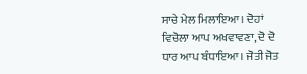ਸਾਚੇ ਮੇਲ ਮਿਲਾਇਆ। ਦੋਹਾਂ ਵਿਚੋਲਾ ਆਪ ਅਖਵਾਵਣਾ, ਦੋ ਦੋ ਧਾਰ ਆਪ ਬੰਧਾਇਆ। ਜੋਤੀ ਜੋਤ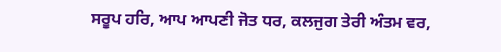ਸਰੂਪ ਹਰਿ, ਆਪ ਆਪਣੀ ਜੋਤ ਧਰ, ਕਲਜੁਗ ਤੇਰੀ ਅੰਤਮ ਵਰ,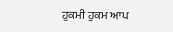ਹੁਕਮੀ ਹੁਕਮ ਆਪ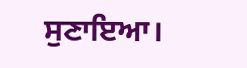ਸੁਣਾਇਆ।